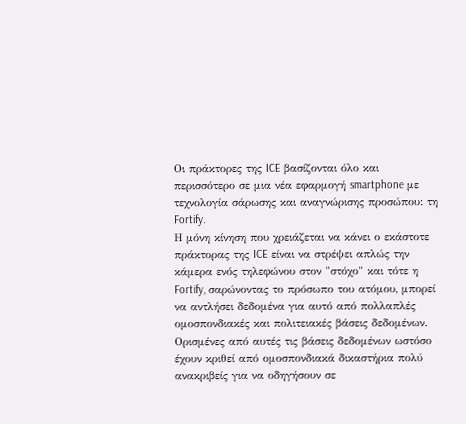Οι πράκτορες της ICE βασίζονται όλο και περισσότερο σε μια νέα εφαρμογή smartphone με τεχνολογία σάρωσης και αναγνώρισης προσώπου: τη Fortify.
Η μόνη κίνηση που χρειάζεται να κάνει ο εκάστοτε πράκτορας της ICE είναι να στρέψει απλώς την κάμερα ενός τηλεφώνου στον "στόχο" και τότε η Fortify, σαρώνοντας το πρόσωπο του ατόμου, μπορεί να αντλήσει δεδομένα για αυτό από πολλαπλές ομοσπονδιακές και πολιτειακές βάσεις δεδομένων. Ορισμένες από αυτές τις βάσεις δεδομένων ωστόσο έχουν κριθεί από ομοσπονδιακά δικαστήρια πολύ ανακριβείς για να οδηγήσουν σε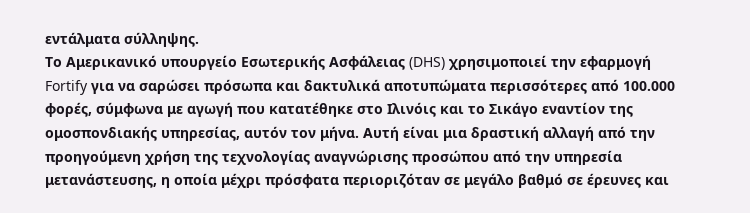εντάλματα σύλληψης.
Το Αμερικανικό υπουργείο Εσωτερικής Ασφάλειας (DHS) χρησιμοποιεί την εφαρμογή Fortify για να σαρώσει πρόσωπα και δακτυλικά αποτυπώματα περισσότερες από 100.000 φορές, σύμφωνα με αγωγή που κατατέθηκε στο Ιλινόις και το Σικάγο εναντίον της ομοσπονδιακής υπηρεσίας, αυτόν τον μήνα. Αυτή είναι μια δραστική αλλαγή από την προηγούμενη χρήση της τεχνολογίας αναγνώρισης προσώπου από την υπηρεσία μετανάστευσης, η οποία μέχρι πρόσφατα περιοριζόταν σε μεγάλο βαθμό σε έρευνες και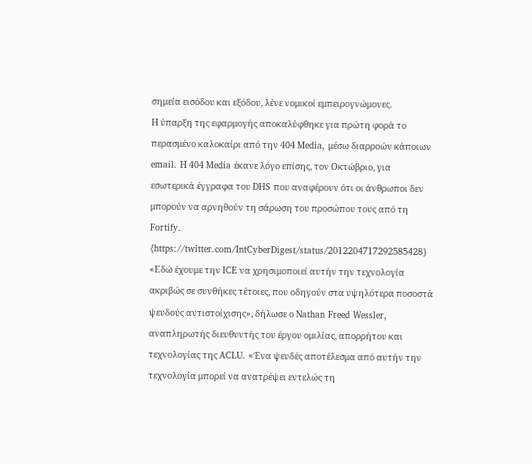σημεία εισόδου και εξόδου, λένε νομικοί εμπειρογνώμονες.
Η ύπαρξη της εφαρμογής αποκαλύφθηκε για πρώτη φορά το περασμένο καλοκαίρι από την 404 Media, μέσω διαρροών κάποιων email. Η 404 Media έκανε λόγο επίσης, τον Οκτώβριο, για εσωτερικά έγγραφα του DHS που αναφέρουν ότι οι άνθρωποι δεν μπορούν να αρνηθούν τη σάρωση του προσώπου τους από τη Fortify.
{https://twitter.com/IntCyberDigest/status/2012204717292585428}
«Εδώ έχουμε την ICE να χρησιμοποιεί αυτήν την τεχνολογία ακριβώς σε συνθήκες τέτοιες, που οδηγούν στα υψηλότερα ποσοστά ψευδούς αντιστοίχισης», δήλωσε ο Nathan Freed Wessler, αναπληρωτής διευθυντής του έργου ομιλίας, απορρήτου και τεχνολογίας της ACLU. «Ένα ψευδές αποτέλεσμα από αυτήν την τεχνολογία μπορεί να ανατρέψει εντελώς τη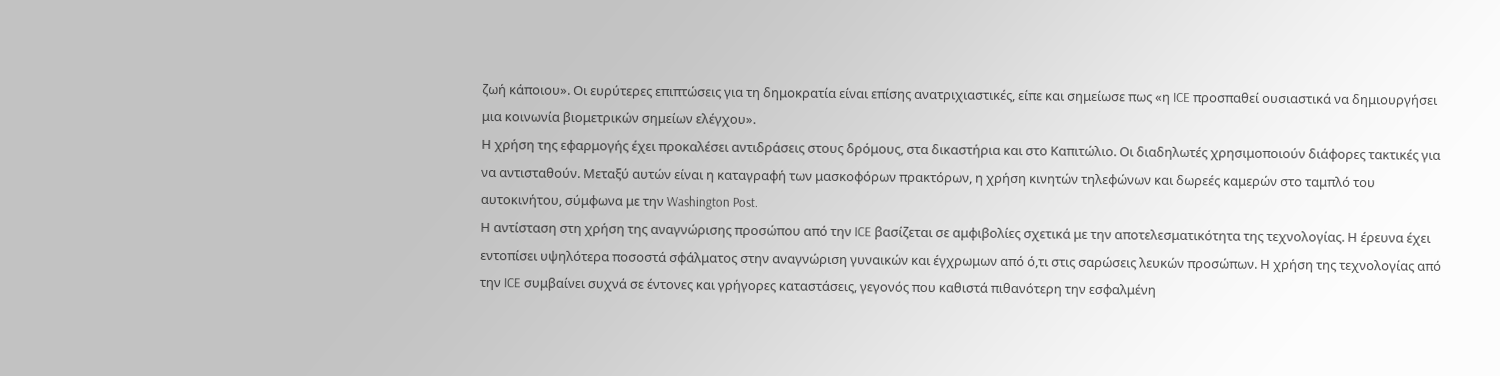ζωή κάποιου». Οι ευρύτερες επιπτώσεις για τη δημοκρατία είναι επίσης ανατριχιαστικές, είπε και σημείωσε πως «η ICE προσπαθεί ουσιαστικά να δημιουργήσει μια κοινωνία βιομετρικών σημείων ελέγχου».
Η χρήση της εφαρμογής έχει προκαλέσει αντιδράσεις στους δρόμους, στα δικαστήρια και στο Καπιτώλιο. Οι διαδηλωτές χρησιμοποιούν διάφορες τακτικές για να αντισταθούν. Μεταξύ αυτών είναι η καταγραφή των μασκοφόρων πρακτόρων, η χρήση κινητών τηλεφώνων και δωρεές καμερών στο ταμπλό του αυτοκινήτου, σύμφωνα με την Washington Post.
Η αντίσταση στη χρήση της αναγνώρισης προσώπου από την ICE βασίζεται σε αμφιβολίες σχετικά με την αποτελεσματικότητα της τεχνολογίας. Η έρευνα έχει εντοπίσει υψηλότερα ποσοστά σφάλματος στην αναγνώριση γυναικών και έγχρωμων από ό,τι στις σαρώσεις λευκών προσώπων. Η χρήση της τεχνολογίας από την ICE συμβαίνει συχνά σε έντονες και γρήγορες καταστάσεις, γεγονός που καθιστά πιθανότερη την εσφαλμένη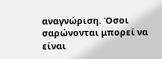αναγνώριση. Όσοι σαρώνονται μπορεί να είναι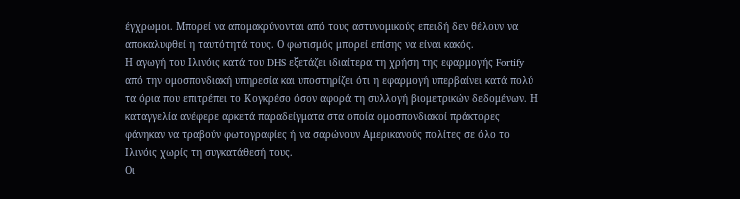έγχρωμοι. Μπορεί να απομακρύνονται από τους αστυνομικούς επειδή δεν θέλουν να αποκαλυφθεί η ταυτότητά τους. Ο φωτισμός μπορεί επίσης να είναι κακός.
Η αγωγή του Ιλινόις κατά του DHS εξετάζει ιδιαίτερα τη χρήση της εφαρμογής Fortify από την ομοσπονδιακή υπηρεσία και υποστηρίζει ότι η εφαρμογή υπερβαίνει κατά πολύ τα όρια που επιτρέπει το Κογκρέσο όσον αφορά τη συλλογή βιομετρικών δεδομένων. Η καταγγελία ανέφερε αρκετά παραδείγματα στα οποία ομοσπονδιακοί πράκτορες φάνηκαν να τραβούν φωτογραφίες ή να σαρώνουν Αμερικανούς πολίτες σε όλο το Ιλινόις χωρίς τη συγκατάθεσή τους.
Οι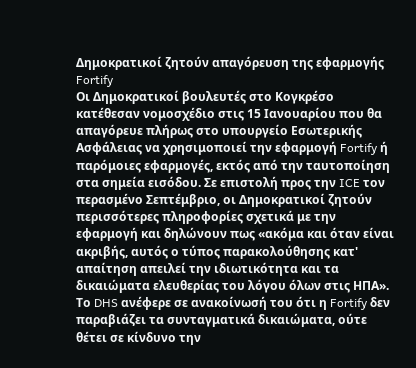Δημοκρατικοί ζητούν απαγόρευση της εφαρμογής Fortify
Οι Δημοκρατικοί βουλευτές στο Κογκρέσο κατέθεσαν νομοσχέδιο στις 15 Ιανουαρίου που θα απαγόρευε πλήρως στο υπουργείο Εσωτερικής Ασφάλειας να χρησιμοποιεί την εφαρμογή Fortify ή παρόμοιες εφαρμογές, εκτός από την ταυτοποίηση στα σημεία εισόδου. Σε επιστολή προς την ICE τον περασμένο Σεπτέμβριο, οι Δημοκρατικοί ζητούν περισσότερες πληροφορίες σχετικά με την εφαρμογή και δηλώνουν πως «ακόμα και όταν είναι ακριβής, αυτός ο τύπος παρακολούθησης κατ' απαίτηση απειλεί την ιδιωτικότητα και τα δικαιώματα ελευθερίας του λόγου όλων στις ΗΠΑ».
Το DHS ανέφερε σε ανακοίνωσή του ότι η Fortify δεν παραβιάζει τα συνταγματικά δικαιώματα, ούτε θέτει σε κίνδυνο την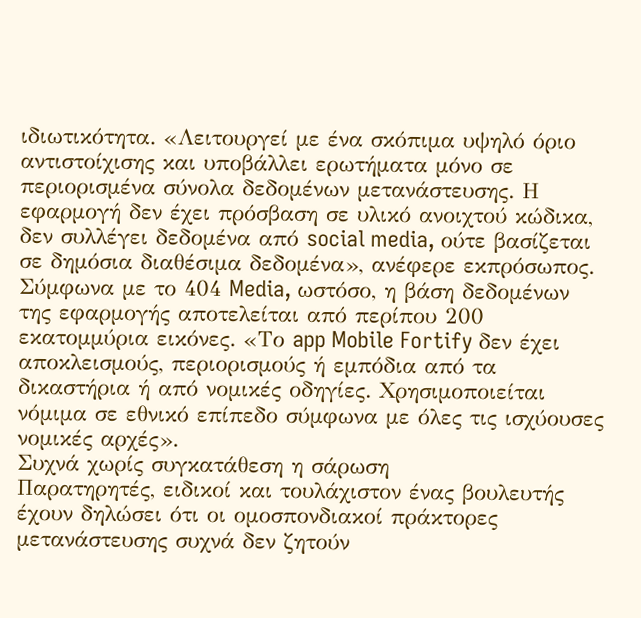ιδιωτικότητα. «Λειτουργεί με ένα σκόπιμα υψηλό όριο αντιστοίχισης και υποβάλλει ερωτήματα μόνο σε περιορισμένα σύνολα δεδομένων μετανάστευσης. Η εφαρμογή δεν έχει πρόσβαση σε υλικό ανοιχτού κώδικα, δεν συλλέγει δεδομένα από social media, ούτε βασίζεται σε δημόσια διαθέσιμα δεδομένα», ανέφερε εκπρόσωπος.
Σύμφωνα με το 404 Media, ωστόσο, η βάση δεδομένων της εφαρμογής αποτελείται από περίπου 200 εκατομμύρια εικόνες. «Το app Mobile Fortify δεν έχει αποκλεισμούς, περιορισμούς ή εμπόδια από τα δικαστήρια ή από νομικές οδηγίες. Χρησιμοποιείται νόμιμα σε εθνικό επίπεδο σύμφωνα με όλες τις ισχύουσες νομικές αρχές».
Συχνά χωρίς συγκατάθεση η σάρωση
Παρατηρητές, ειδικοί και τουλάχιστον ένας βουλευτής έχουν δηλώσει ότι οι ομοσπονδιακοί πράκτορες μετανάστευσης συχνά δεν ζητούν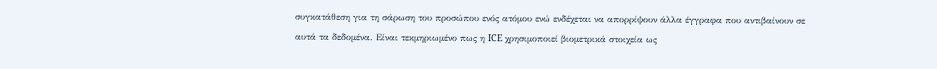συγκατάθεση για τη σάρωση του προσώπου ενός ατόμου ενώ ενδέχεται να απορρίψουν άλλα έγγραφα που αντιβαίνουν σε αυτά τα δεδομένα. Είναι τεκμηριωμένο πως η ICE χρησιμοποιεί βιομετρικά στοιχεία ως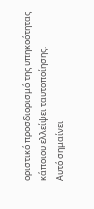οριστικό προσδιορισμό της υπηκοότητας κάποιου ελλείψει ταυτοποίησης.
Αυτό σημαίνει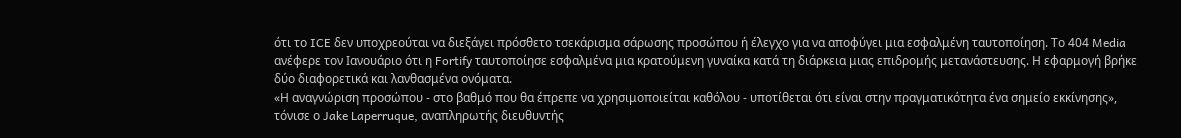ότι το ICE δεν υποχρεούται να διεξάγει πρόσθετο τσεκάρισμα σάρωσης προσώπου ή έλεγχο για να αποφύγει μια εσφαλμένη ταυτοποίηση. Το 404 Media ανέφερε τον Ιανουάριο ότι η Fortify ταυτοποίησε εσφαλμένα μια κρατούμενη γυναίκα κατά τη διάρκεια μιας επιδρομής μετανάστευσης. Η εφαρμογή βρήκε δύο διαφορετικά και λανθασμένα ονόματα.
«Η αναγνώριση προσώπου - στο βαθμό που θα έπρεπε να χρησιμοποιείται καθόλου - υποτίθεται ότι είναι στην πραγματικότητα ένα σημείο εκκίνησης», τόνισε ο Jake Laperruque, αναπληρωτής διευθυντής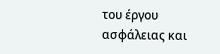του έργου ασφάλειας και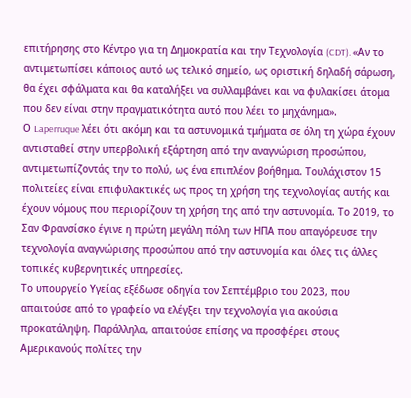επιτήρησης στο Κέντρο για τη Δημοκρατία και την Τεχνολογία (CDT). «Αν το αντιμετωπίσει κάποιος αυτό ως τελικό σημείο, ως οριστική δηλαδή σάρωση, θα έχει σφάλματα και θα καταλήξει να συλλαμβάνει και να φυλακίσει άτομα που δεν είναι στην πραγματικότητα αυτό που λέει το μηχάνημα».
Ο Laperruque λέει ότι ακόμη και τα αστυνομικά τμήματα σε όλη τη χώρα έχουν αντισταθεί στην υπερβολική εξάρτηση από την αναγνώριση προσώπου, αντιμετωπίζοντάς την το πολύ, ως ένα επιπλέον βοήθημα. Τουλάχιστον 15 πολιτείες είναι επιφυλακτικές ως προς τη χρήση της τεχνολογίας αυτής και έχουν νόμους που περιορίζουν τη χρήση της από την αστυνομία. Το 2019, το Σαν Φρανσίσκο έγινε η πρώτη μεγάλη πόλη των ΗΠΑ που απαγόρευσε την τεχνολογία αναγνώρισης προσώπου από την αστυνομία και όλες τις άλλες τοπικές κυβερνητικές υπηρεσίες.
Το υπουργείο Υγείας εξέδωσε οδηγία τον Σεπτέμβριο του 2023, που απαιτούσε από το γραφείο να ελέγξει την τεχνολογία για ακούσια προκατάληψη. Παράλληλα, απαιτούσε επίσης να προσφέρει στους Αμερικανούς πολίτες την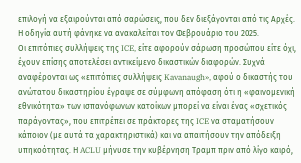επιλογή να εξαιρούνται από σαρώσεις, που δεν διεξάγονται από τις Αρχές. Η οδηγία αυτή φάνηκε να ανακαλείται τον Φεβρουάριο του 2025.
Οι επιτόπιες συλλήψεις της ICE, είτε αφορούν σάρωση προσώπου είτε όχι, έχουν επίσης αποτελέσει αντικείμενο δικαστικών διαφορών. Συχνά αναφέρονται ως «επιτόπιες συλλήψεις Kavanaugh», αφού ο δικαστής του ανώτατου δικαστηρίου έγραψε σε σύμφωνη απόφαση ότι η «φαινομενική εθνικότητα» των ισπανόφωνων κατοίκων μπορεί να είναι ένας «σχετικός παράγοντας», που επιτρέπει σε πράκτορες της ICE να σταματήσουν κάποιον (με αυτά τα χαρακτηριστικά) και να απαιτήσουν την απόδειξη υπηκοότητας. Η ACLU μήνυσε την κυβέρνηση Τραμπ πριν από λίγο καιρό,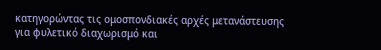κατηγορώντας τις ομοσπονδιακές αρχές μετανάστευσης για φυλετικό διαχωρισμό και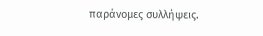παράνομες συλλήψεις.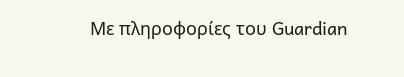Με πληροφορίες του Guardian